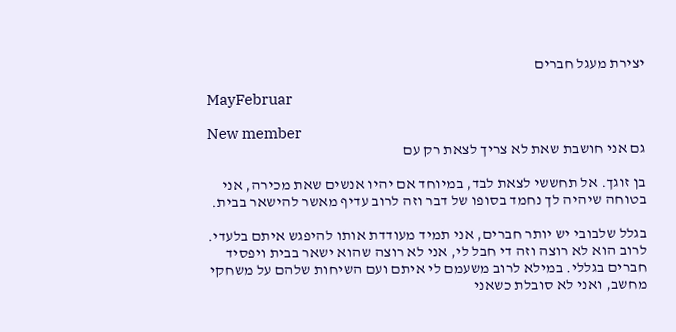יצירת מעגל חברים

MayFebruar

New member
גם אני חושבת שאת לא צריך לצאת רק עם

בן זוגך. אל תחששי לצאת לבד, במיוחד אם יהיו אנשים שאת מכירה, אני בטוחה שיהיה לך נחמד בסופו של דבר וזה לרוב עדיף מאשר להישאר בבית.

בגלל שלבובי יש יותר חברים, אני תמיד מעודדת אותו להיפגש איתם בלעדי. לרוב הוא לא רוצה וזה די חבל לי, אני לא רוצה שהוא ישאר בבית ויפסיד חברים בגללי. במילא לרוב משעמם לי איתם ועם השיחות שלהם על משחקי מחשב, ואני לא סובלת כשאני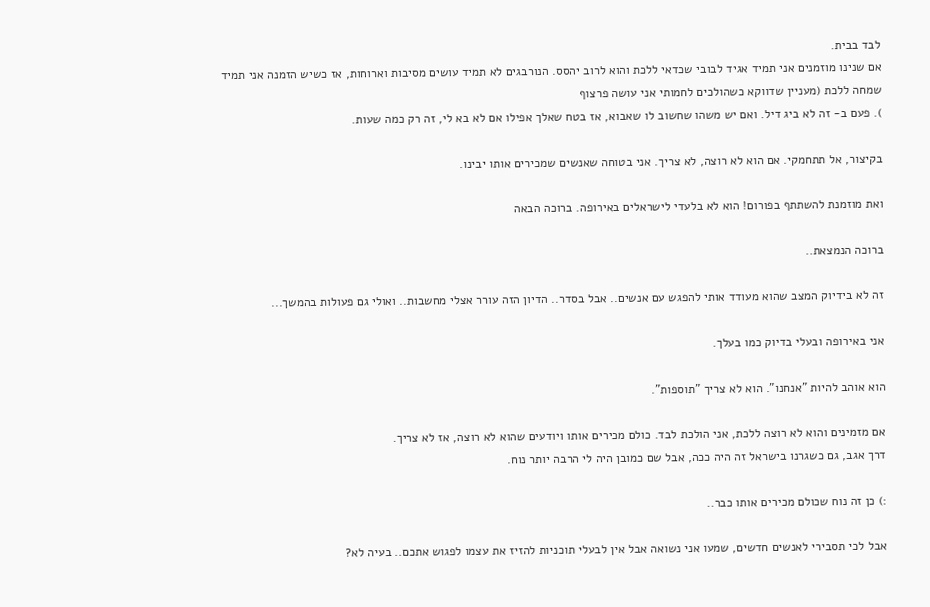לבד בבית.
אם שנינו מוזמנים אני תמיד אגיד לבובי שכדאי ללכת והוא לרוב יהסס. הנורבגים לא תמיד עושים מסיבות וארוחות, אז כשיש הזמנה אני תמיד שמחה ללכת (מעניין שדווקא כשהולכים לחמותי אני עושה פרצוף
). פעם ב- זה לא ביג דיל. ואם יש משהו שחשוב לו שאבוא, אז בטח שאלך אפילו אם לא בא לי, זה רק כמה שעות.

בקיצור, אל תתחמקי. אם הוא לא רוצה, לא צריך. אני בטוחה שאנשים שמכירים אותו יבינו.

ואת מוזמנת להשתתף בפורום! הוא לא בלעדי לישראלים באירופה. ברוכה הבאה

ברוכה הנמצאת..

זה לא בידיוק המצב שהוא מעודד אותי להפגש עם אנשים.. אבל בסדר.. הדיון הזה עורר אצלי מחשבות.. ואולי גם פעולות בהמשך...

אני באירופה ובעלי בדיוק כמו בעלך.

הוא אוהב להיות "אנחנו". הוא לא צריך "תוספות".

אם מזמינים והוא לא רוצה ללכת, אני הולכת לבד. כולם מכירים אותו ויודעים שהוא לא רוצה, אז לא צריך.
דרך אגב, גם כשגרנו בישראל זה היה ככה, אבל שם כמובן היה לי הרבה יותר נוח.

:) כן זה נוח שכולם מכירים אותו כבר..

אבל לכי תסבירי לאנשים חדשים, שמעו אני נשואה אבל אין לבעלי תוכניות להזיז את עצמו לפגוש אתכם.. בעיה לא?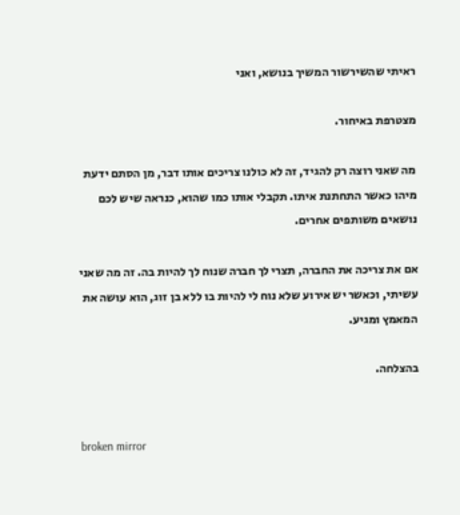ראיתי שהשירשור המשיך בנושא, ואני

מצטרפת באיחור.

מה שאני רוצה רק להגיד, זה לא כולנו צריכים אותו דבר, מן הסתם ידעת מיהו כאשר התחתנת איתו. תקבלי אותו כמו שהוא, כנראה שיש לכם נושאים משותפים אחרים.

אם את צריכה את החברה, תצרי לך חברה שנוח לך להיות בה. זה מה שאני עשיתי, וכאשר יש אירוע שלא נוח לי להיות בו ללא בן זוג, הוא עושה את המאמץ ומגיע.

בהצלחה.


broken mirror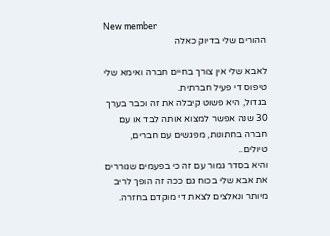New member
ההורים שלי בדיוק כאלה

לאבא שלי אין צורך בחיים חברה ואימא שלי טיפוס די פעיל חברתית.
בגדול, היא פשוט קיבלה את זה וכבר בערך 30 שנה אפשר למצוא אותה לבד או עם חברה בחתונות, מפגשים עם חברים, טיולים..
והיא בסדר גמור עם זה כי בפעמים שגוררים את אבא שלי בכוח גם ככה זה הופך לריב מיותר ונאלצים לצאת די מוקדם בחזרה.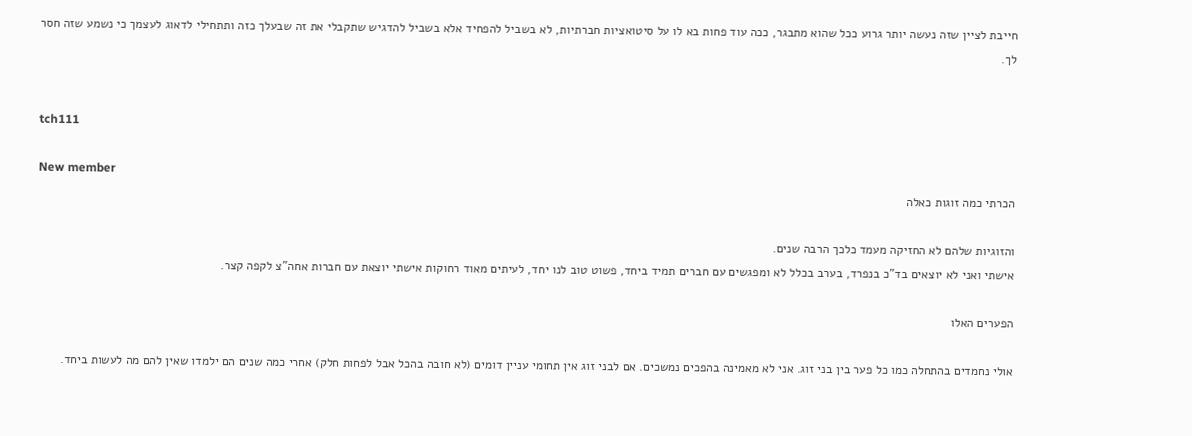חייבת לציין שזה נעשה יותר גרוע ככל שהוא מתבגר, ככה עוד פחות בא לו על סיטואציות חברתיות, לא בשביל להפחיד אלא בשביל להדגיש שתקבלי את זה שבעלך כזה ותתחילי לדאוג לעצמך כי נשמע שזה חסר לך.


tch111

New member
הכרתי כמה זוגות כאלה

והזוגיות שלהם לא החזיקה מעמד כלכך הרבה שנים.
אישתי ואני לא יוצאים בד"כ בנפרד, בערב בכלל לא ומפגשים עם חברים תמיד ביחד, פשוט טוב לנו יחד, לעיתים מאוד רחוקות אישתי יוצאת עם חברות אחה"צ לקפה קצר.

הפערים האלו

אולי נחמדים בהתחלה כמו כל פער בין בני זוג. אני לא מאמינה בהפכים נמשכים. אם לבני זוג אין תחומי עניין דומים (לא חובה בהכל אבל לפחות חלק) אחרי כמה שנים הם ילמדו שאין להם מה לעשות ביחד.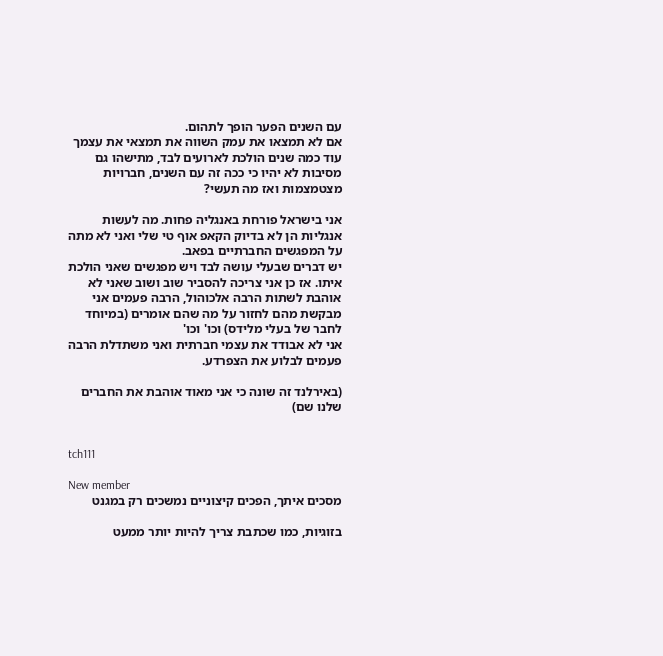עם השנים הפער הופך לתהום.
אם לא תמצאו את עמק השווה את תמצאי את עצמך עוד כמה שנים הולכת לארועים לבד, מתישהו גם מסיבות לא יהיו כי ככה זה עם השנים, חברויות מצטמצמות ואז מה תעשי?

אני בישראל פורחת באנגליה פחות. מה לעשות אנגליות הן לא בדיוק הקאפ אוף טי שלי ואני לא מתה על המפגשים החברתיים בפאב.
יש דברים שבעלי עושה לבד ויש מפגשים שאני הולכת איתו. אז כן אני צריכה להסביר שוב ושוב שאני לא אוהבת לשתות הרבה אלכוהול, הרבה פעמים אני מבקשת מהם לחזור על מה שהם אומרים (במיוחד לחבר של בעלי מלידס) וכו' וכו'
אני לא אבודד את עצמי חברתית ואני משתדלת הרבה פעמים לבלוע את הצפרדע.

(באירלנד זה שונה כי אני מאוד אוהבת את החברים שלנו שם)


tch111

New member
מסכים איתך, הפכים קיצוניים נמשכים רק במגנט

בזוגיות, כמו שכתבת צריך להיות יותר ממעט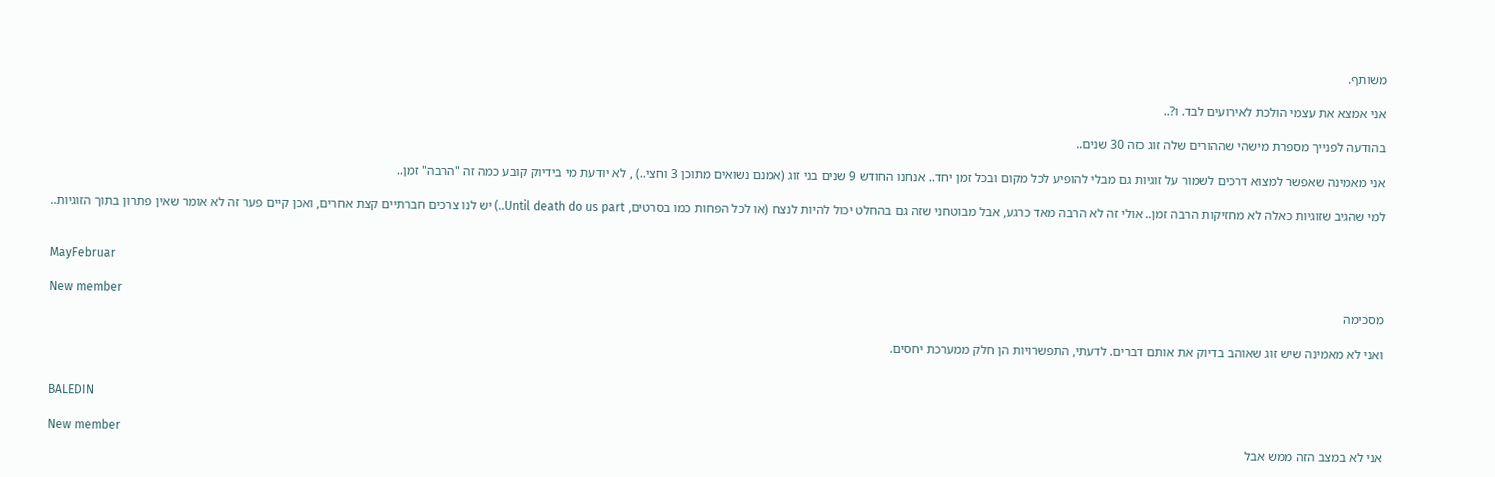משותף.

אני אמצא את עצמי הולכת לאירועים לבד. ו?..

בהודעה לפנייך מספרת מישהי שההורים שלה זוג כזה 30 שנים..

אני מאמינה שאפשר למצוא דרכים לשמור על זוגיות גם מבלי להופיע לכל מקום ובכל זמן יחד.. אנחנו החודש 9 שנים בני זוג (אמנם נשואים מתוכן 3 וחצי..) , לא יודעת מי בידיוק קובע כמה זה "הרבה" זמן..

למי שהגיב שזוגיות כאלה לא מחזיקות הרבה זמן.. אולי זה לא הרבה מאד כרגע, אבל מבוטחני שזה גם בהחלט יכול להיות לנצח (או לכל הפחות כמו בסרטים, Until death do us part..) יש לנו צרכים חברתיים קצת אחרים, ואכן קיים פער זה לא אומר שאין פתרון בתוך הזוגיות..


MayFebruar

New member
מסכימה

ואני לא מאמינה שיש זוג שאוהב בדיוק את אותם דברים. לדעתי, התפשרויות הן חלק ממערכת יחסים.


BALEDIN

New member
אני לא במצב הזה ממש אבל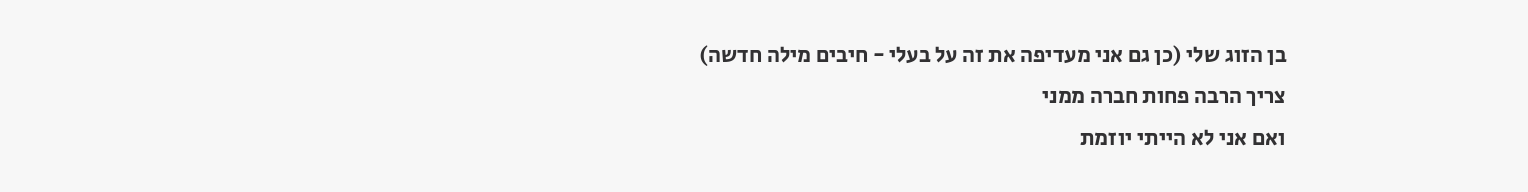בן הזוג שלי (כן גם אני מעדיפה את זה על בעלי - חיבים מילה חדשה)
צריך הרבה פחות חברה ממני
ואם אני לא הייתי יוזמת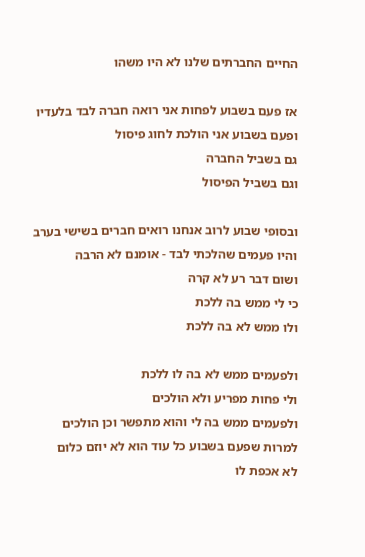החיים החברתים שלנו לא היו משהו

אז פעם בשבוע לפחות אני רואה חברה לבד בלעדיו
ופעם בשבוע אני הולכת לחוג פיסול
גם בשביל החברה
וגם בשביל הפיסול

ובסופי שבוע לרוב אנחנו רואים חברים בשישי בערב
והיו פעמים שהלכתי לבד - אומנם לא הרבה
ושום דבר רע לא קרה
כי לי ממש בה ללכת
ולו ממש לא בה ללכת

ולפעמים ממש לא בה לו ללכת
ולי פחות מפריע ולא הולכים
ולפעמים ממש בה לי והוא מתפשר וכן הולכים
למרות שפעם בשבוע כל עוד הוא לא יוזם כלום
לא אכפת לו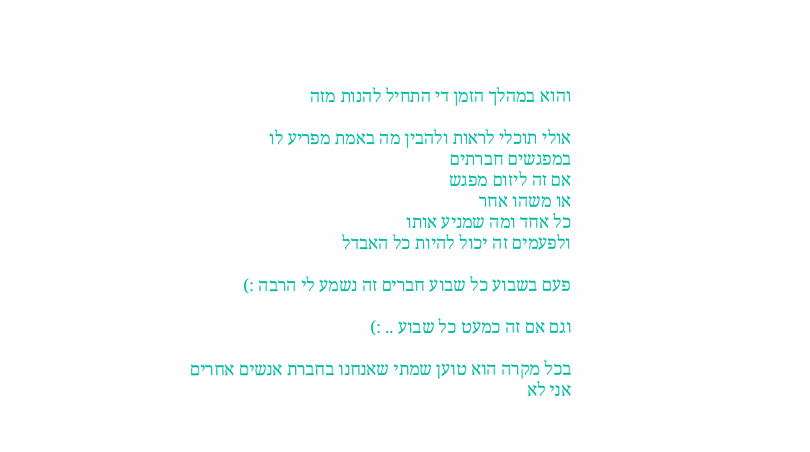והוא במהלך הזמן די התחיל להנות מזה

אולי תוכלי לראות ולהבין מה באמת מפריע לו
במפגשים חברתים
אם זה ליזום מפגש
או משהו אחר
כל אחד ומה שמניע אותו
ולפעמים זה יכול להיות כל האבדל

פעם בשבוע כל שבוע חברים זה נשמע לי הרבה :)

וגם אם זה כמעט כל שבוע .. :)

בכל מקרה הוא טוען שמתי שאנחנו בחברת אנשים אחרים אני לא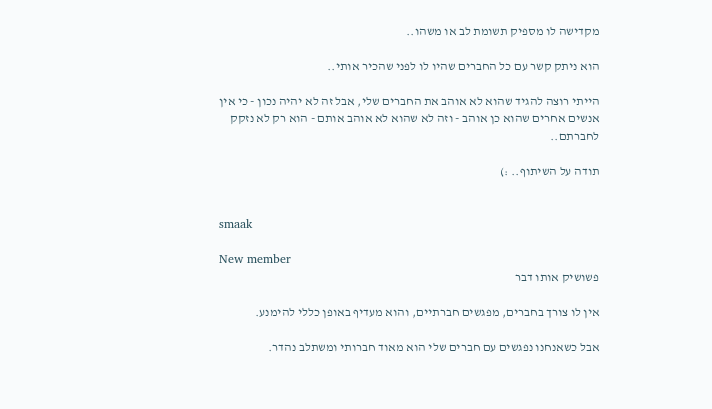מקדישה לו מספיק תשומת לב או משהו..

הוא ניתק קשר עם כל החברים שהיו לו לפני שהכיר אותי..

הייתי רוצה להגיד שהוא לא אוהב את החברים שלי, אבל זה לא יהיה נכון - כי אין אנשים אחרים שהוא כן אוהב - וזה לא שהוא לא אוהב אותם - הוא רק לא נזקק לחברתם..

תודה על השיתוף.. :)


smaak

New member
פשושיק אותו דבר

אין לו צורך בחברים, מפגשים חברתיים, והוא מעדיף באופן כללי להימנע.

אבל כשאנחנו נפגשים עם חברים שלי הוא מאוד חברותי ומשתלב נהדר.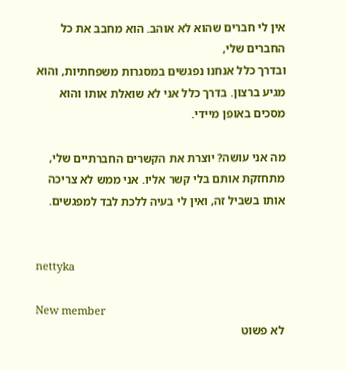אין לי חברים שהוא לא אוהב. הוא מחבב את כל החברים שלי,
ובדרך כלל אנחנו נפגשים במסגרות משפחתיות, והוא מגיע ברצון. בדרך כלל אני לא שואלת אותו והוא מסכים באופן מיידי.

מה אני עושה? יוצרת את הקשרים החברתיים שלי, מתחזקת אותם בלי קשר אליו. אני ממש לא צריכה אותו בשביל זה, ואין לי בעיה ללכת לבד למפגשים.


nettyka

New member
לא פשוט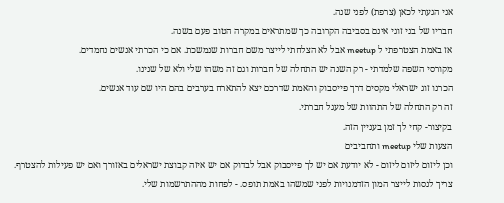אני הגעתי לכאן (צרפת) לפני שנה.
חבריו של בני זוגי אינם בסביבה הקרובה כך שמתראים במקרה הטוב פעם בשנה.
אז באמת הצטרפתי ל meetup אבל לא הצלחתי לייצר משם חברות שנמשכת. אם כי הכרתי אנשים נחמדים.
מקורסי השפה שלמדתי - רק השנה יש התחלה של חברות וגם זה משהו שלי ולא של שנינו.
הכרנו זוג ישראלי מקסים דרך פייסבוק והאמת שדרכם יצא להתארח בערבים בהם היו שם עוד אנשים.
זה רק התחלה של התהוות של מעגל חברתי.
בקיצור- קחי לך זמן בעניין הזה.
הצעות שלי meetup ותחביבים
וכן ליזום ליזום ליזום - לא יודעת אם יש לך פייסבוק אבל לבדוק אם יש איזה קבוצת ישראלים באזורך ואם יש פעילות להצטרף.
צריך לנסות לייצר המון הזדמנויות לפני שמשהו באמת תופס. - לפחות מההתרשמות שלי.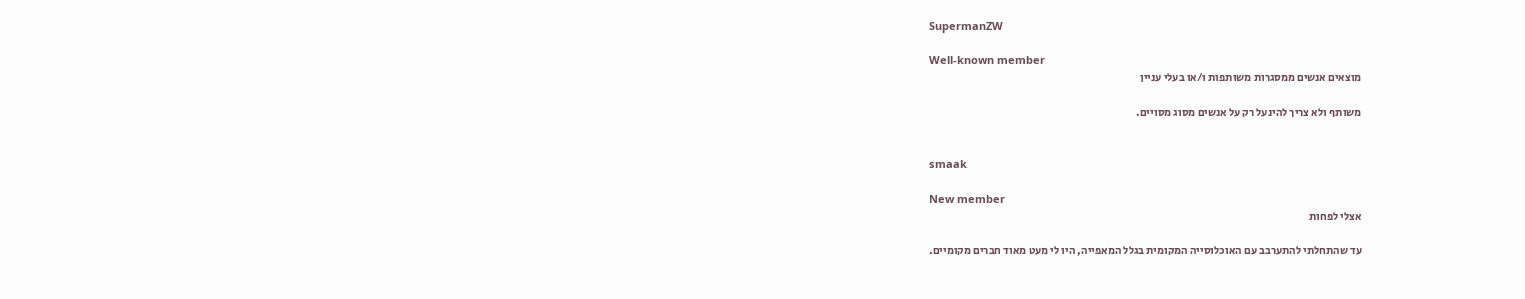SupermanZW

Well-known member
מוצאים אנשים ממסגרות משותפות ו/או בעלי עניין

משותף ולא צריך להינעל רק על אנשים מסוג מסויים.


smaak

New member
אצלי לפחות

עד שהתחלתי להתערבב עם האוכלוסייה המקומית בגלל המאפייה, היו לי מעט מאוד חברים מקומיים.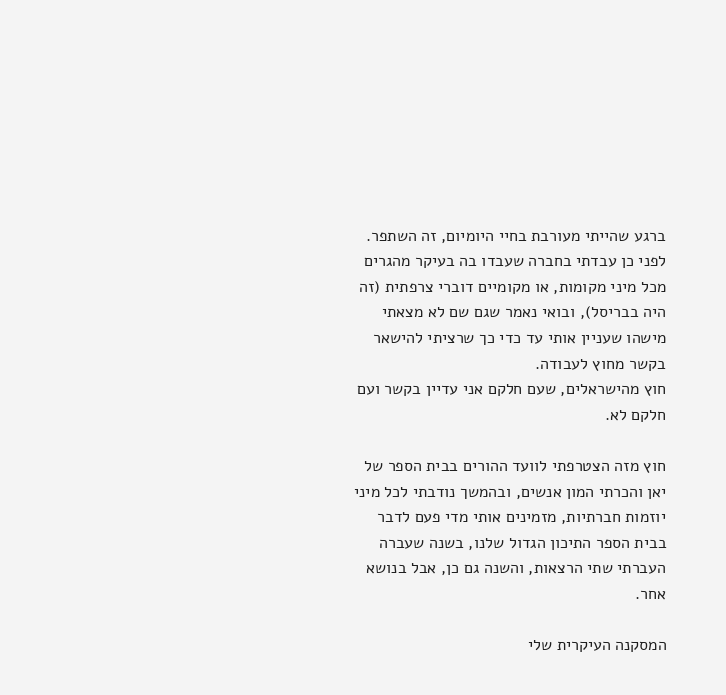ברגע שהייתי מעורבת בחיי היומיום, זה השתפר. לפני כן עבדתי בחברה שעבדו בה בעיקר מהגרים מכל מיני מקומות, או מקומיים דוברי צרפתית (זה היה בבריסל), ובואי נאמר שגם שם לא מצאתי מישהו שעניין אותי עד כדי כך שרציתי להישאר בקשר מחוץ לעבודה.
חוץ מהישראלים, שעם חלקם אני עדיין בקשר ועם חלקם לא.

חוץ מזה הצטרפתי לוועד ההורים בבית הספר של יאן והכרתי המון אנשים, ובהמשך נודבתי לכל מיני יוזמות חברתיות, מזמינים אותי מדי פעם לדבר בבית הספר התיכון הגדול שלנו, בשנה שעברה העברתי שתי הרצאות, והשנה גם כן, אבל בנושא אחר.

המסקנה העיקרית שלי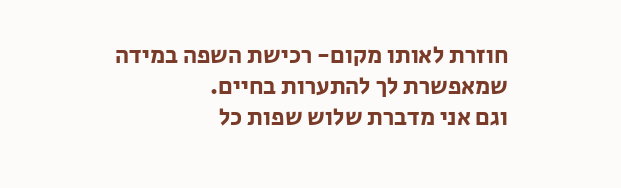חוזרת לאותו מקום- רכישת השפה במידה שמאפשרת לך להתערות בחיים.
וגם אני מדברת שלוש שפות כל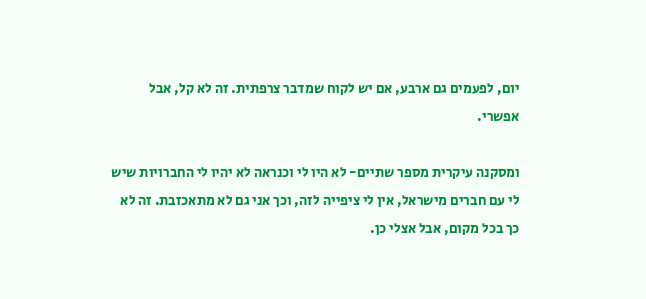יום, לפעמים גם ארבע, אם יש לקוח שמדבר צרפתית. זה לא קל, אבל אפשרי.

ומסקנה עיקרית מספר שתיים- לא היו לי וכנראה לא יהיו לי החברויות שיש לי עם חברים מישראל, אין לי ציפייה לזה, וכך אני גם לא מתאכזבת. זה לא כך בכל מקום, אבל אצלי כן.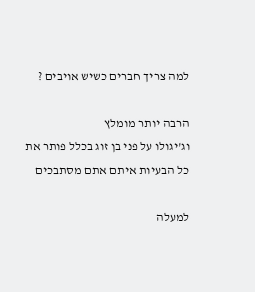למה צריך חברים כשיש אויבים ?

הרבה יותר מומלץ
וג'יגולו על פני בן זוג בכלל פותר את כל הבעיות איתם אתם מסתבכים

למעלה